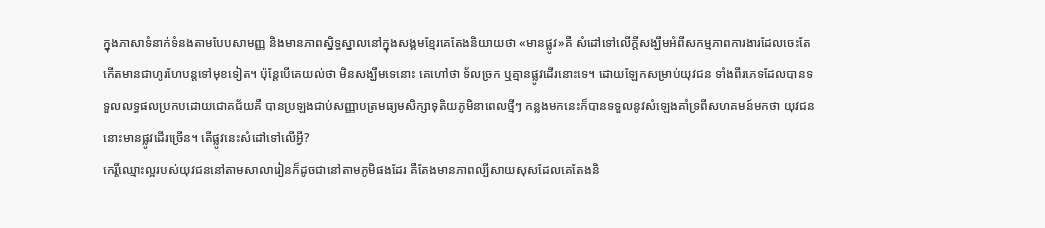ក្នុងភាសាទំនាក់ទំនងតាមបែបសាមញ្ញ និងមានភាពស្និទ្ធស្នាលនៅក្នុងសង្គមខ្មែរគេតែងនិយាយថា «មានផ្លូវ»គឺ សំដៅទៅលើក្តីសង្ឃឹមអំពីសកម្មភាពការងារដែលចេះតែកើតមានជាហូរហែបន្តទៅមុខទៀត។ ប៉ុន្តែបើគេយល់ថា មិនសង្ឃឹមទេនោះ គេហៅថា ទ័លច្រក ឬគ្មានផ្លូវដើរនោះទេ។ ដោយឡែកសម្រាប់យុវជន ទាំងពីរភេទដែលបានទទួលលទ្ធផលប្រកបដោយជោគជ័យគឺ បានប្រឡងជាប់សញ្ញាបត្រមធ្យមសិក្សាទុតិយភូមិនាពេលថ្មីៗ កន្លងមកនេះក៏បានទទួលនូវសំឡេងគាំទ្រពីសហគមន៍មកថា យុវជននោះមានផ្លូវដើរច្រើន។ តើផ្លូវនេះសំដៅទៅលើអ្វី?
កេរ្តិ៍ឈ្មោះល្អរបស់យុវជននៅតាមសាលារៀនក៏ដូចជានៅតាមភូមិផងដែរ គឺតែងមានភាពល្បីសាយសុសដែលគេតែងនិ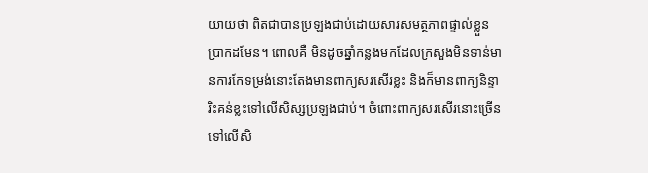យាយថា ពិតជាបានប្រឡងជាប់ដោយសារសមត្ថភាពផ្ទាល់ខ្លួនប្រាកដមែន។ ពោលគឺ មិនដូចឆ្នាំកន្លងមកដែលក្រសួងមិនទាន់មានការកែទម្រង់នោះតែងមានពាក្យសរសើរខ្លះ និងក៏មានពាក្យនិន្ទារិះគន់ខ្លះទៅលើសិស្សប្រឡងជាប់។ ចំពោះពាក្យសរសើរនោះច្រើនទៅលើសិ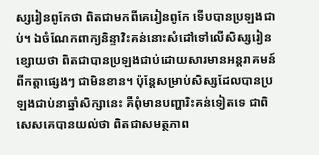ស្សរៀនពូកែថា ពិតជាមកពីគេរៀនពូកែ ទើបបានប្រឡងជាប់។ ឯចំណែកពាក្យនិន្ទាវិះគន់នោះសំដៅទៅលើសិស្សរៀនខ្សោយថា ពិតជាបានប្រឡងជាប់ដោយសារមានអន្តរាគមន៍ពីកត្តាផ្សេងៗ ជាមិនខាន។ ប៉ុន្តែសម្រាប់សិស្សដែលបានប្រឡងជាប់នាឆ្នាំសិក្សានេះ គឺពុំមានបញ្ហារិះគន់ទៀតទេ ជាពិសេសគេបានយល់ថា ពិតជាសមត្ថភាព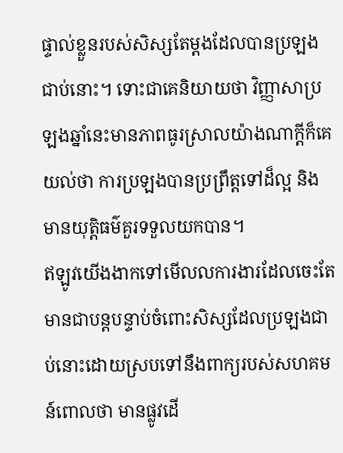ផ្ទាល់ខ្លួនរបស់សិស្សតែម្តងដែលបានប្រឡងជាប់នោះ។ ទោះជាគេនិយាយថា វិញ្ញាសាប្រឡងឆ្នាំនេះមានភាពធូរស្រាលយ៉ាងណាក្តីក៏គេយល់ថា ការប្រឡងបានប្រព្រឹត្តទៅដ៏ល្អ និងមានយុត្តិធម៌គួរទទួលយកបាន។
ឥឡូវយើងងាកទៅមើលលការងារដែលចេះតែមានជាបន្តបន្ទាប់ចំពោះសិស្សដែលប្រឡងជាប់នោះដោយស្របទៅនឹងពាក្យរបស់សហគមន៍ពោលថា មានផ្លូវដើ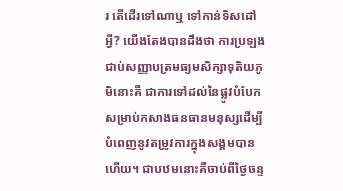រ តើដើរទៅណាឬ ទៅកាន់ទិសដៅអ្វី? យើងតែងបានដឹងថា ការប្រឡងជាប់សញ្ញាបត្រមធ្យមសិក្សាទុតិយភូមិនោះគឺ ជាការទៅដល់នៃផ្លូវបំបែកសម្រាប់កសាងធនធានមនុស្សដើម្បី បំពេញនូវតម្រូវការក្នុងសង្គមបានហើយ។ ជាបឋមនោះគឺចាប់ពីថ្ងៃចន្ទ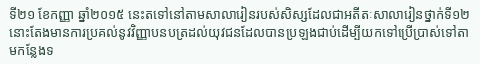ទី២១ ខែកញ្ញា ឆ្នាំ២០១៥ នេះតទៅនៅតាមសាលារៀនរបស់សិស្សដែលជាអតីតៈសាលារៀនថ្នាក់ទី១២ នោះតែងមានការប្រគល់នូវវិញ្ញាបនបត្រដល់យុវជនដែលបានប្រឡងជាប់ដើម្បីយកទៅប្រើប្រាស់ទៅតាមកន្លែងទ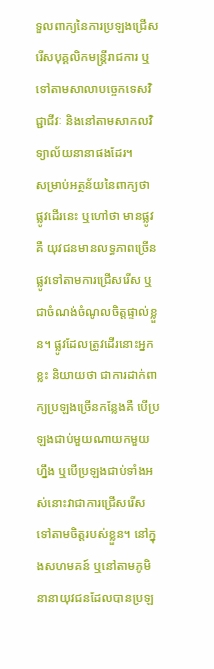ទួលពាក្យនៃការប្រឡងជ្រើសរើសបុគ្គលិកមន្ត្រីរាជការ ឬទៅតាមសាលាបច្ចេកទេសវិជ្ជាជីវៈ និងនៅតាមសាកលវិទ្យាល័យនានាផងដែរ។
សម្រាប់អត្ថន័យនៃពាក្យថា ផ្លូវដើរនេះ ឬហៅថា មានផ្លូវគឺ យុវជនមានលទ្ធភាពច្រើនផ្លូវទៅតាមការជ្រើសរើស ឬជាចំណង់ចំណូលចិត្តផ្ទាល់ខ្លួន។ ផ្លូវដែលត្រូវដើរនោះអ្នកខ្លះ និយាយថា ជាការដាក់ពាក្យប្រឡងច្រើនកន្លែងគឺ បើប្រឡងជាប់មួយណាយកមួយហ្នឹង ឬបើប្រឡងជាប់ទាំងអស់នោះវាជាការជ្រើសរើសទៅតាមចិត្តរបស់ខ្លួន។ នៅក្នុងសហមគន៍ ឬនៅតាមភូមិនានាយុវជនដែលបានប្រឡ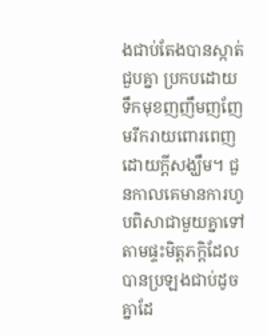ងជាប់តែងបានស្កាត់ជួបគ្នា ប្រកបដោយទឹកមុខញញឹមញញែមរីករាយពោរពេញដោយក្តីសង្ឃឹម។ ជួនកាលគេមានការហូបពិសាជាមួយគ្នាទៅតាមផ្ទះមិត្តភក្តិដែលបានប្រឡងជាប់ដូចគ្នាដែ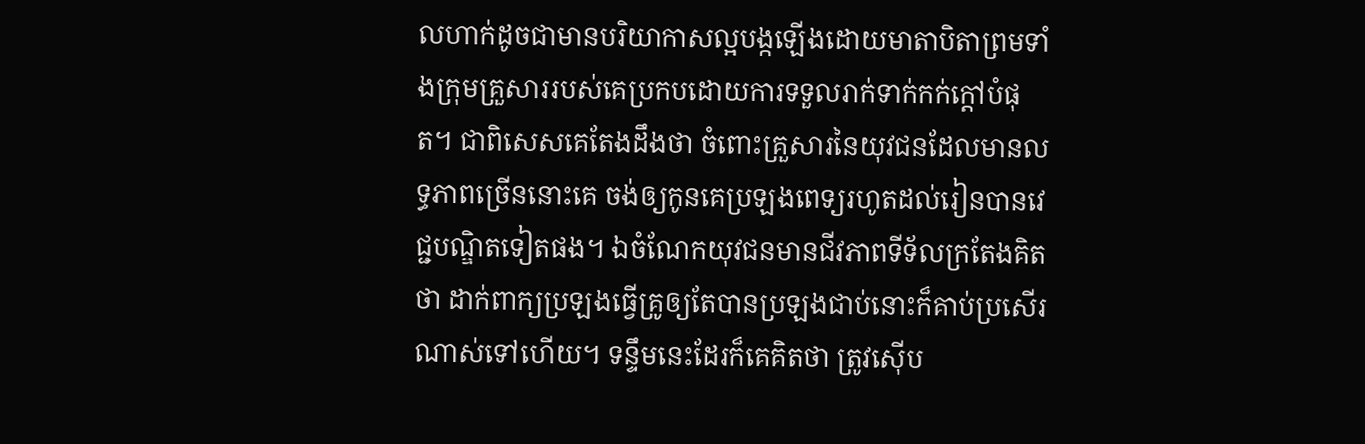លហាក់ដូចជាមានបរិយាកាសល្អបង្កឡើងដោយមាតាបិតាព្រមទាំងក្រុមគ្រួសាររបស់គេប្រកបដោយការទទួលរាក់ទាក់កក់ក្តៅបំផុត។ ជាពិសេសគេតែងដឹងថា ចំពោះគ្រួសារនៃយុវជនដែលមានលទ្ធភាពច្រើននោះគេ ចង់ឲ្យកូនគេប្រឡងពេទ្យរហូតដល់រៀនបានវេជ្ជបណ្ឌិតទៀតផង។ ឯចំណែកយុវជនមានជីវភាពទីទ័លក្រតែងគិតថា ដាក់ពាក្យប្រឡងធ្វើគ្រូឲ្យតែបានប្រឡងជាប់នោះក៏គាប់ប្រសើរណាស់ទៅហើយ។ ទន្ទឹមនេះដែរក៏គេគិតថា ត្រូវស៊ើប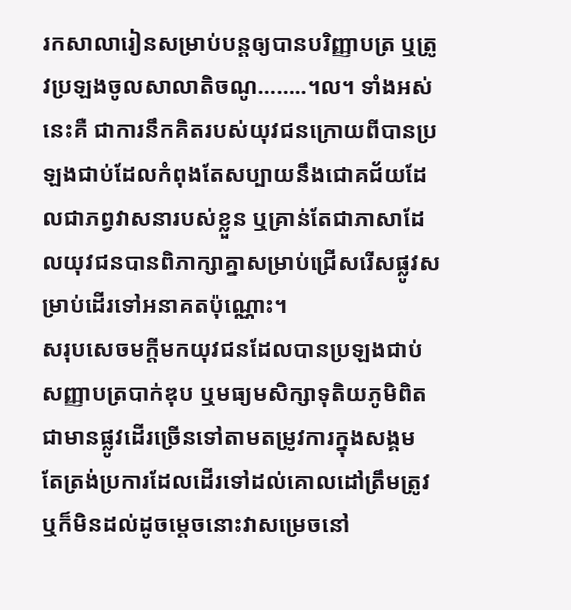រកសាលារៀនសម្រាប់បន្តឲ្យបានបរិញ្ញាបត្រ ឬត្រូវប្រឡងចូលសាលាតិចណូ……..។ល។ ទាំងអស់នេះគឺ ជាការនឹកគិតរបស់យុវជនក្រោយពីបានប្រឡងជាប់ដែលកំពុងតែសប្បាយនឹងជោគជ័យដែលជាភព្វវាសនារបស់ខ្លួន ឬគ្រាន់តែជាភាសាដែលយុវជនបានពិភាក្សាគ្នាសម្រាប់ជ្រើសរើសផ្លូវសម្រាប់ដើរទៅអនាគតប៉ុណ្ណោះ។
សរុបសេចមក្តីមកយុវជនដែលបានប្រឡងជាប់សញ្ញាបត្របាក់ឌុប ឬមធ្យមសិក្សាទុតិយភូមិពិតជាមានផ្លូវដើរច្រើនទៅតាមតម្រូវការក្នុងសង្គម តែត្រង់ប្រការដែលដើរទៅដល់គោលដៅត្រឹមត្រូវ ឬក៏មិនដល់ដូចម្តេចនោះវាសម្រេចនៅ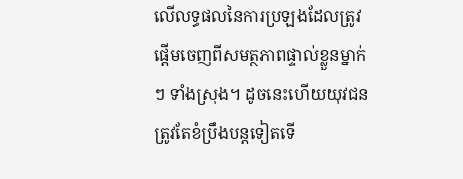លើលទ្ធផលនៃការប្រឡងដែលត្រូវផ្តើមចេញពីសមត្ថភាពផ្ទាល់ខ្លួនម្នាក់ៗ ទាំងស្រុង។ ដូចនេះហើយយុវជនត្រូវតែខំប្រឹងបន្តទៀតទើ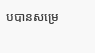បបានសម្រេ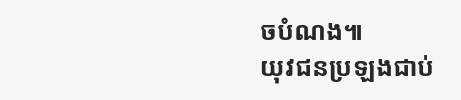ចបំណង៕
យុវជនប្រឡងជាប់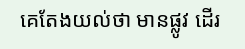គេតែងយល់ថា មានផ្លូវ ដើរ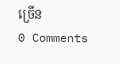ច្រើន
0 Comments